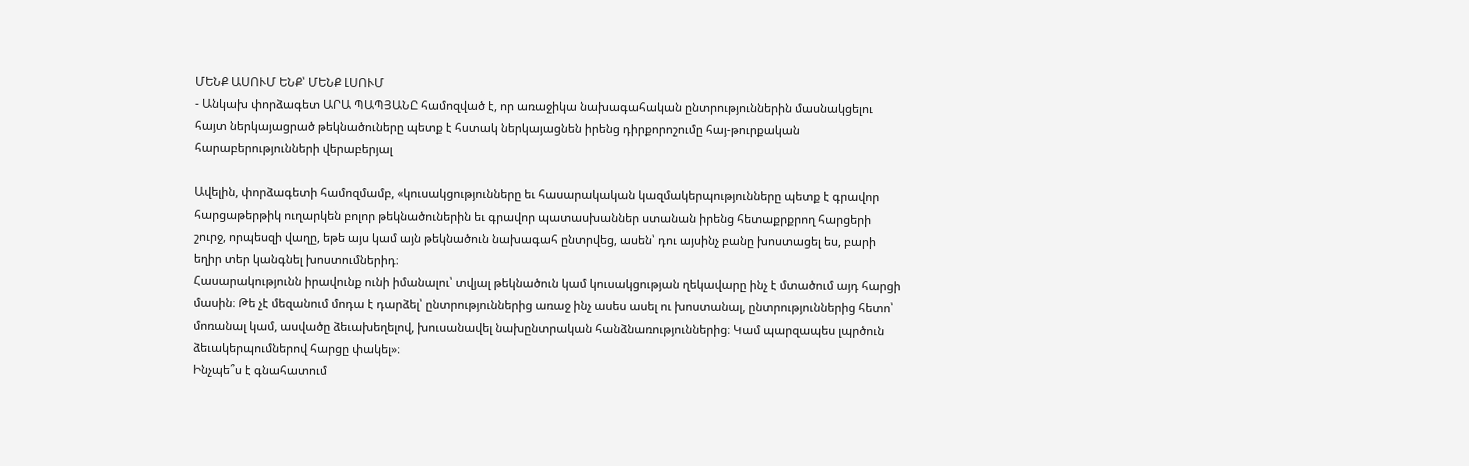ՄԵՆՔ ԱՍՈՒՄ ԵՆՔ՝ ՄԵՆՔ ԼՍՈՒՄ
- Անկախ փորձագետ ԱՐԱ ՊԱՊՅԱՆԸ համոզված է, որ առաջիկա նախագահական ընտրություններին մասնակցելու հայտ ներկայացրած թեկնածուները պետք է հստակ ներկայացնեն իրենց դիրքորոշումը հայ-թուրքական հարաբերությունների վերաբերյալ

Ավելին, փորձագետի համոզմամբ, «կուսակցությունները եւ հասարակական կազմակերպությունները պետք է գրավոր հարցաթերթիկ ուղարկեն բոլոր թեկնածուներին եւ գրավոր պատասխաններ ստանան իրենց հետաքրքրող հարցերի շուրջ, որպեսզի վաղը, եթե այս կամ այն թեկնածուն նախագահ ընտրվեց, ասեն՝ դու այսինչ բանը խոստացել ես, բարի եղիր տեր կանգնել խոստումներիդ։
Հասարակությունն իրավունք ունի իմանալու՝ տվյալ թեկնածուն կամ կուսակցության ղեկավարը ինչ է մտածում այդ հարցի մասին։ Թե չէ մեզանում մոդա է դարձել՝ ընտրություններից առաջ ինչ ասես ասել ու խոստանալ, ընտրություններից հետո՝ մոռանալ կամ, ասվածը ձեւախեղելով, խուսանավել նախընտրական հանձնառություններից։ Կամ պարզապես լպրծուն ձեւակերպումներով հարցը փակել»։
Ինչպե՞ս է գնահատում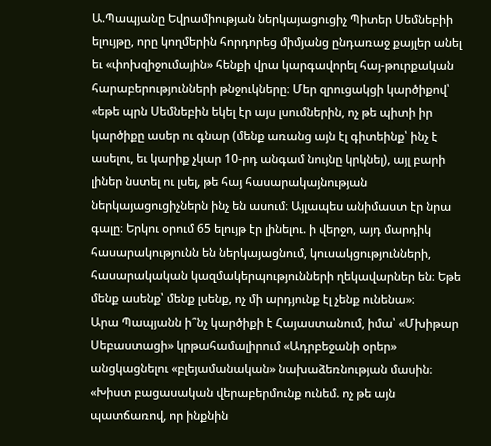Ա.Պապյանը Եվրամիության ներկայացուցիչ Պիտեր Սեմնեբիի ելույթը, որը կողմերին հորդորեց միմյանց ընդառաջ քայլեր անել եւ «փոխզիջումային» հենքի վրա կարգավորել հայ-թուրքական հարաբերությունների թնջուկները։ Մեր զրուցակցի կարծիքով՝ «եթե պրն Սեմնեբին եկել էր այս լսումներին, ոչ թե պիտի իր կարծիքը ասեր ու գնար (մենք առանց այն էլ գիտեինք՝ ինչ է ասելու, եւ կարիք չկար 10-րդ անգամ նույնը կրկնել), այլ բարի լիներ նստել ու լսել, թե հայ հասարակայնության ներկայացուցիչներն ինչ են ասում։ Այլապես անիմաստ էր նրա գալը։ Երկու օրում 65 ելույթ էր լինելու. ի վերջո, այդ մարդիկ հասարակությունն են ներկայացնում, կուսակցությունների, հասարակական կազմակերպությունների ղեկավարներ են։ Եթե մենք ասենք՝ մենք լսենք, ոչ մի արդյունք էլ չենք ունենա»։
Արա Պապյանն ի՞նչ կարծիքի է Հայաստանում, իմա՝ «Մխիթար Սեբաստացի» կրթահամալիրում «Ադրբեջանի օրեր» անցկացնելու «բլեյամանական» նախաձեռնության մասին։ «Խիստ բացասական վերաբերմունք ունեմ. ոչ թե այն պատճառով, որ ինքնին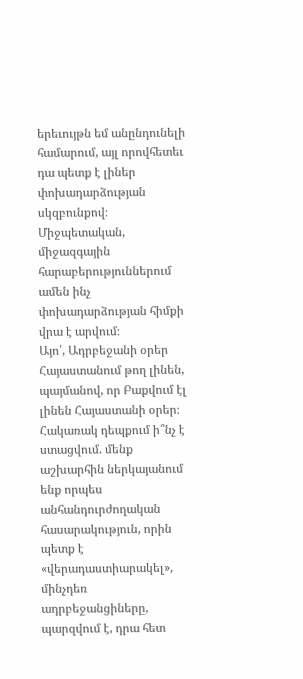երեւույթն եմ անընդունելի համարում, այլ որովհետեւ դա պետք է լիներ փոխադարձության սկզբունքով։ Միջպետական, միջազգային հարաբերություններում ամեն ինչ փոխադարձության հիմքի վրա է արվում։
Այո՛, Ադրբեջանի օրեր Հայաստանում թող լինեն, պայմանով, որ Բաքվում էլ լինեն Հայաստանի օրեր։ Հակառակ դեպքում ի՞նչ է ստացվում. մենք աշխարհին ներկայանում ենք որպես անհանդուրժողական հասարակություն, որին պետք է «վերադաստիարակել», մինչդեռ ադրբեջանցիները, պարզվում է, դրա հետ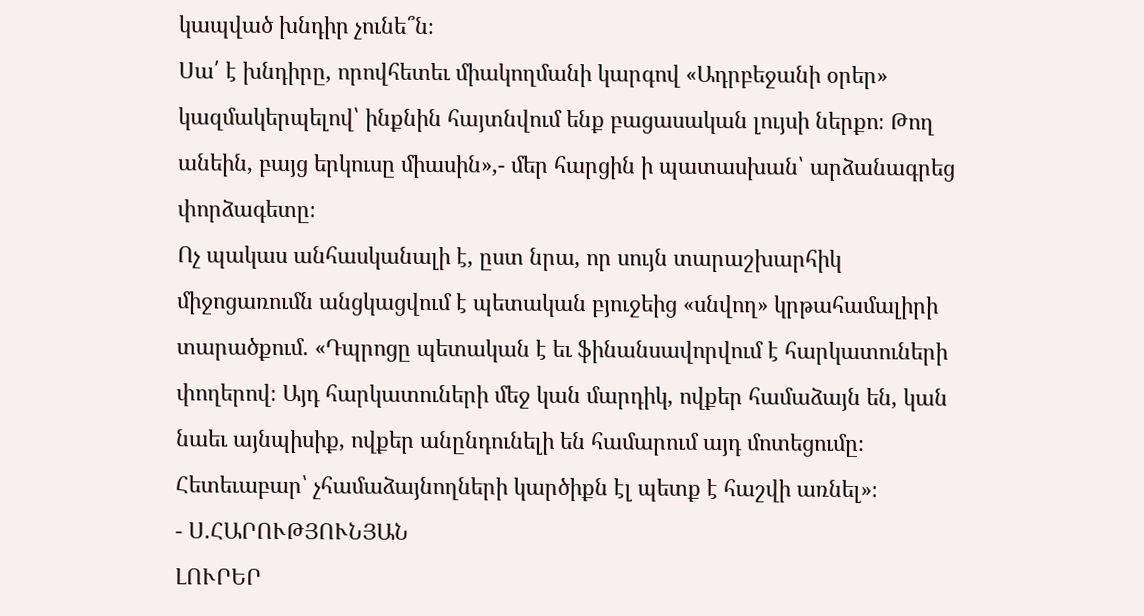կապված խնդիր չունե՞ն։
Սա՛ է խնդիրը, որովհետեւ միակողմանի կարգով «Ադրբեջանի օրեր» կազմակերպելով՝ ինքնին հայտնվում ենք բացասական լույսի ներքո։ Թող անեին, բայց երկուսը միասին»,- մեր հարցին ի պատասխան՝ արձանագրեց փորձագետը։
Ոչ պակաս անհասկանալի է, ըստ նրա, որ սույն տարաշխարհիկ միջոցառումն անցկացվում է պետական բյուջեից «սնվող» կրթահամալիրի տարածքում. «Դպրոցը պետական է եւ ֆինանսավորվում է հարկատուների փողերով։ Այդ հարկատուների մեջ կան մարդիկ, ովքեր համաձայն են, կան նաեւ այնպիսիք, ովքեր անընդունելի են համարում այդ մոտեցումը։ Հետեւաբար՝ չհամաձայնողների կարծիքն էլ պետք է հաշվի առնել»։
- Ս.ՀԱՐՈՒԹՅՈՒՆՅԱՆ
ԼՈՒՐԵՐ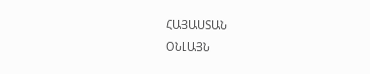ՀԱՅԱՍՏԱՆ
ՕՆԼԱՅՆ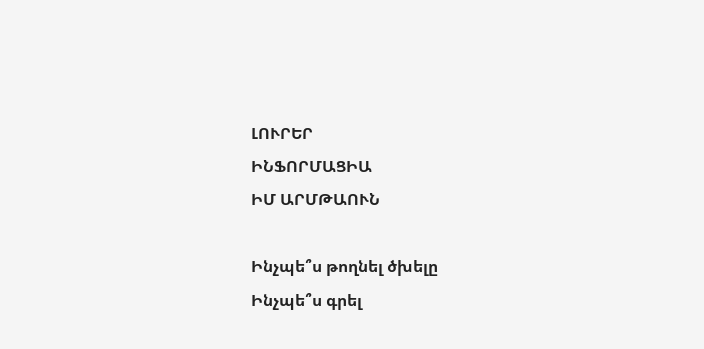ԼՈՒՐԵՐ
ԻՆՖՈՐՄԱՑԻԱ
ԻՄ ԱՐՄԹԱՈՒՆ

Ինչպե՞ս թողնել ծխելը
Ինչպե՞ս գրել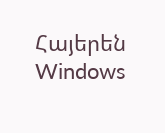Հայերեն Windows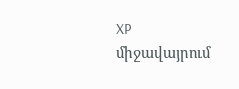XP միջավայրում